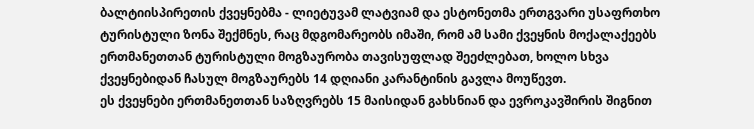ბალტიისპირეთის ქვეყნებმა - ლიეტუვამ ლატვიამ და ესტონეთმა ერთგვარი უსაფრთხო ტურისტული ზონა შექმნეს, რაც მდგომარეობს იმაში, რომ ამ სამი ქვეყნის მოქალაქეებს ერთმანეთთან ტურისტული მოგზაურობა თავისუფლად შეეძლებათ, ხოლო სხვა ქვეყნებიდან ჩასულ მოგზაურებს 14 დღიანი კარანტინის გავლა მოუწევთ.
ეს ქვეყნები ერთმანეთთან საზღვრებს 15 მაისიდან გახსნიან და ევროკავშირის შიგნით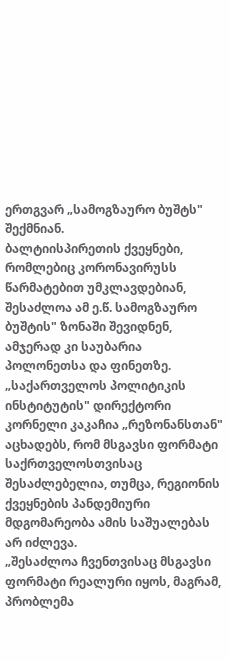ერთგვარ „სამოგზაურო ბუშტს" შექმნიან.
ბალტიისპირეთის ქვეყნები, რომლებიც კორონავირუსს წარმატებით უმკლავდებიან, შესაძლოა ამ ე.წ. სამოგზაურო ბუშტის" ზონაში შევიდნენ, ამჯერად კი საუბარია პოლონეთსა და ფინეთზე.
„საქართველოს პოლიტიკის ინსტიტუტის" დირექტორი კორნელი კაკაჩია „რეზონანსთან" აცხადებს, რომ მსგავსი ფორმატი საქრთველოსთვისაც შესაძლებელია, თუმცა, რეგიონის ქვეყნების პანდემიური მდგომარეობა ამის საშუალებას არ იძლევა.
„შესაძლოა ჩვენთვისაც მსგავსი ფორმატი რეალური იყოს, მაგრამ, პრობლემა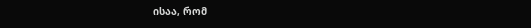ისაა, რომ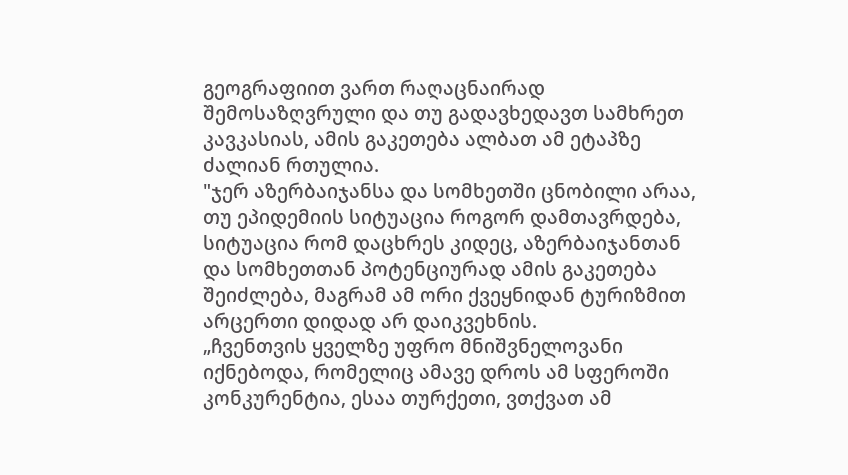გეოგრაფიით ვართ რაღაცნაირად შემოსაზღვრული და თუ გადავხედავთ სამხრეთ კავკასიას, ამის გაკეთება ალბათ ამ ეტაპზე ძალიან რთულია.
"ჯერ აზერბაიჯანსა და სომხეთში ცნობილი არაა, თუ ეპიდემიის სიტუაცია როგორ დამთავრდება, სიტუაცია რომ დაცხრეს კიდეც, აზერბაიჯანთან და სომხეთთან პოტენციურად ამის გაკეთება შეიძლება, მაგრამ ამ ორი ქვეყნიდან ტურიზმით არცერთი დიდად არ დაიკვეხნის.
„ჩვენთვის ყველზე უფრო მნიშვნელოვანი იქნებოდა, რომელიც ამავე დროს ამ სფეროში კონკურენტია, ესაა თურქეთი, ვთქვათ ამ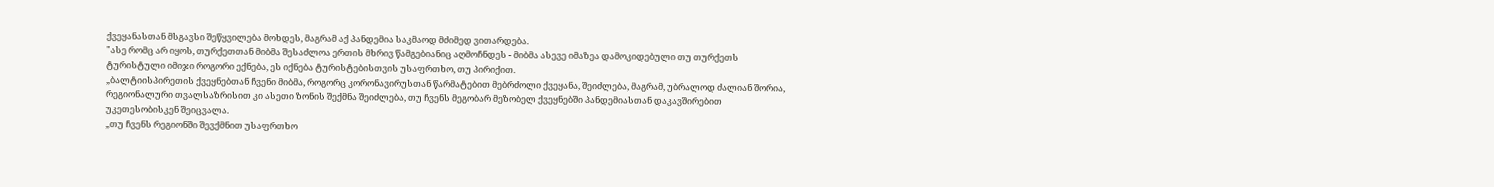ქვეყანასთან მსგავსი შეწყვილება მოხდეს, მაგრამ აქ პანდემია საკმაოდ მძიმედ ვითარდება.
"ასე რომც არ იყოს, თურქეთთან მიბმა შესაძლოა ერთის მხრივ წამგებიანიც აღმოჩნდეს - მიბმა ასევე იმაზეა დამოკიდებული თუ თურქეთს ტურისტული იმიჯი როგორი ექნება, ეს იქნება ტურისტებისთვის უსაფრთხო, თუ პირიქით.
„ბალტიისპირეთის ქვეყნებთან ჩვენი მიბმა, როგორც კორონავირუსთან წარმატებით მებრძოლი ქვეყანა, შეიძლება, მაგრამ, უბრალოდ ძალიან შორია, რეგიონალური თვალსაზრისით კი ასეთი ზონის შექმნა შეიძლება, თუ ჩვენს მეგობარ მეზობელ ქვეყნებში პანდემიასთან დაკავშირებით უკეთესობისკენ შეიცვალა.
„თუ ჩვენს რეგიონში შევქმნით უსაფრთხო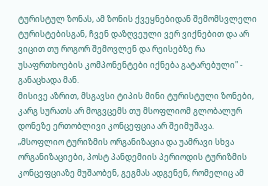ტურისტულ ზონას, ამ ზონის ქვეყნებიდან შემომსვლელი ტურისტებისგან, ჩვენ დაზღვეული ვერ ვიქნებით და არ ვიცით თუ როგორ შემოვლენ და რეისებზე რა უსაფრთხოების კომპონენტები იქნება გატარებული" - განაცხადა მან.
მისივე აზრით, მსგავსი ტიპის მინი ტურისტული ზონები, კარგ სურათს არ მოგვცემს თუ მსოფლიომ გლობალურ დონეზე ერთობლივი კონცეფცია არ შეიმუშავა.
„მსოფლიო ტურიზმის ორგანიზაცია და უამრავი სხვა ორგანიზაციები, პოსტ პანდემიის პერიოდის ტურიზმის კონცეფციაზე მუშაობენ, გეგმას ადგენენ, რომელიც ამ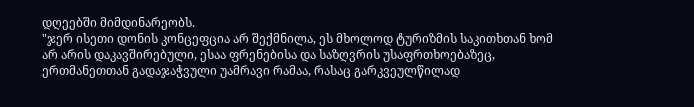დღეებში მიმდინარეობს.
"ჯერ ისეთი დონის კონცეფცია არ შექმნილა, ეს მხოლოდ ტურიზმის საკითხთან ხომ არ არის დაკავშირებული, ესაა ფრენებისა და საზღვრის უსაფრთხოებაზეც, ერთმანეთთან გადაჯაჭვული უამრავი რამაა, რასაც გარკვეულწილად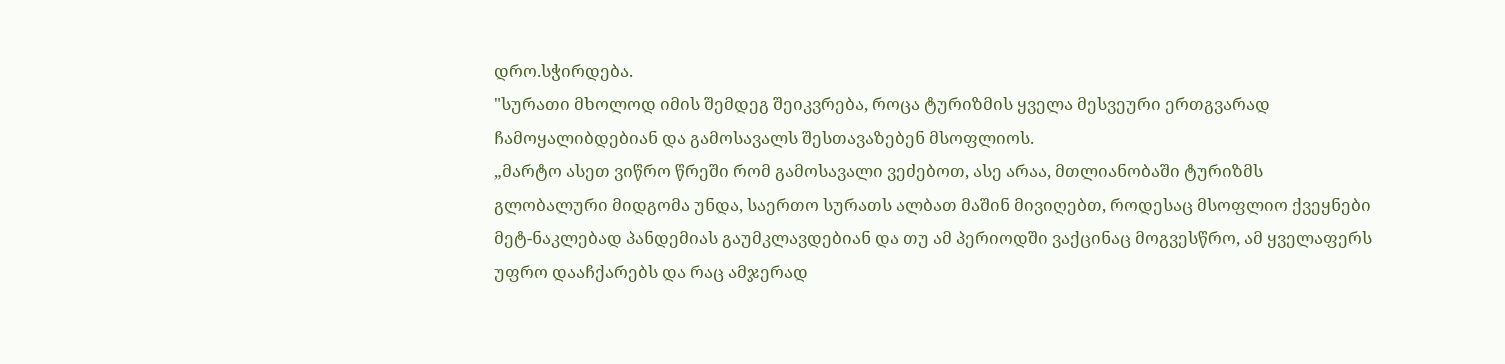დრო.სჭირდება.
"სურათი მხოლოდ იმის შემდეგ შეიკვრება, როცა ტურიზმის ყველა მესვეური ერთგვარად ჩამოყალიბდებიან და გამოსავალს შესთავაზებენ მსოფლიოს.
„მარტო ასეთ ვიწრო წრეში რომ გამოსავალი ვეძებოთ, ასე არაა, მთლიანობაში ტურიზმს გლობალური მიდგომა უნდა, საერთო სურათს ალბათ მაშინ მივიღებთ, როდესაც მსოფლიო ქვეყნები მეტ-ნაკლებად პანდემიას გაუმკლავდებიან და თუ ამ პერიოდში ვაქცინაც მოგვესწრო, ამ ყველაფერს უფრო დააჩქარებს და რაც ამჯერად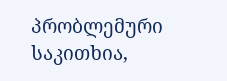პრობლემური საკითხია,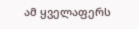ამ ყველაფერს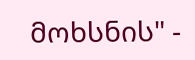მოხსნის" -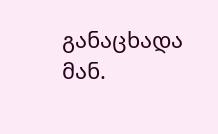განაცხადა მან.